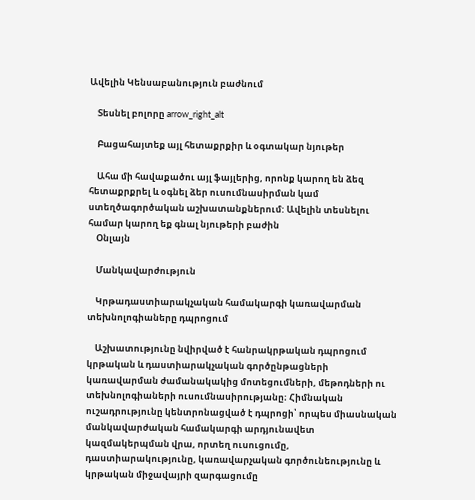Ավելին Կենսաբանություն բաժնում

    Տեսնել բոլորը arrow_right_alt

    Բացահայտեք այլ հետաքրքիր և օգտակար նյութեր

    Ահա մի հավաքածու այլ ֆայլերից, որոնք կարող են ձեզ հետաքրքրել և օգնել ձեր ուսումնասիրման կամ ստեղծագործական աշխատանքներում: Ավելին տեսնելու համար կարող եք գնալ նյութերի բաժին
    Օնլայն

    Մանկավարժություն

    Կրթադաստիարակչական համակարգի կառավարման տեխնոլոգիաները դպրոցում

    Աշխատությունը նվիրված է հանրակրթական դպրոցում կրթական և դաստիարակչական գործընթացների կառավարման ժամանակակից մոտեցումների, մեթոդների ու տեխնոլոգիաների ուսումնասիրությանը։ Հիմնական ուշադրությունը կենտրոնացված է դպրոցի՝ որպես միասնական մանկավարժական համակարգի արդյունավետ կազմակերպման վրա, որտեղ ուսուցումը, դաստիարակությունը, կառավարչական գործունեությունը և կրթական միջավայրի զարգացումը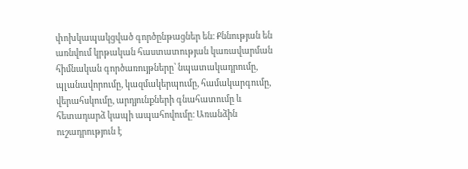փոխկապակցված գործընթացներ են։ Քննության են առնվում կրթական հաստատության կառավարման հիմնական գործառույթները՝ նպատակադրումը, պլանավորումը, կազմակերպումը, համակարգումը, վերահսկումը, արդյունքների գնահատումը և հետադարձ կապի ապահովումը։ Առանձին ուշադրություն է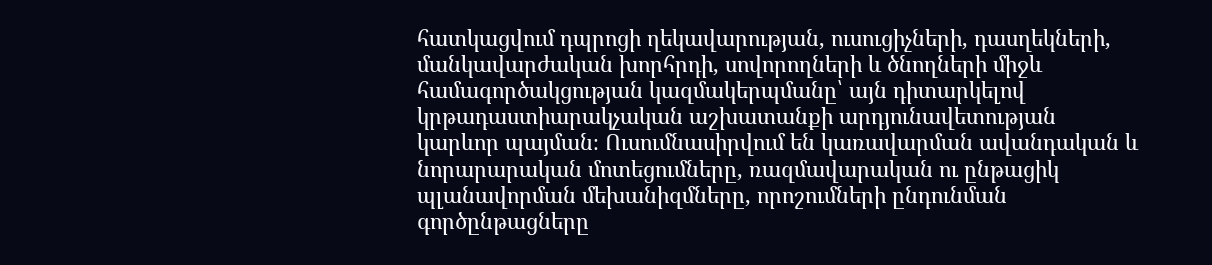հատկացվում դպրոցի ղեկավարության, ուսուցիչների, դասղեկների, մանկավարժական խորհրդի, սովորողների և ծնողների միջև համագործակցության կազմակերպմանը՝ այն դիտարկելով կրթադաստիարակչական աշխատանքի արդյունավետության կարևոր պայման։ Ուսումնասիրվում են կառավարման ավանդական և նորարարական մոտեցումները, ռազմավարական ու ընթացիկ պլանավորման մեխանիզմները, որոշումների ընդունման գործընթացները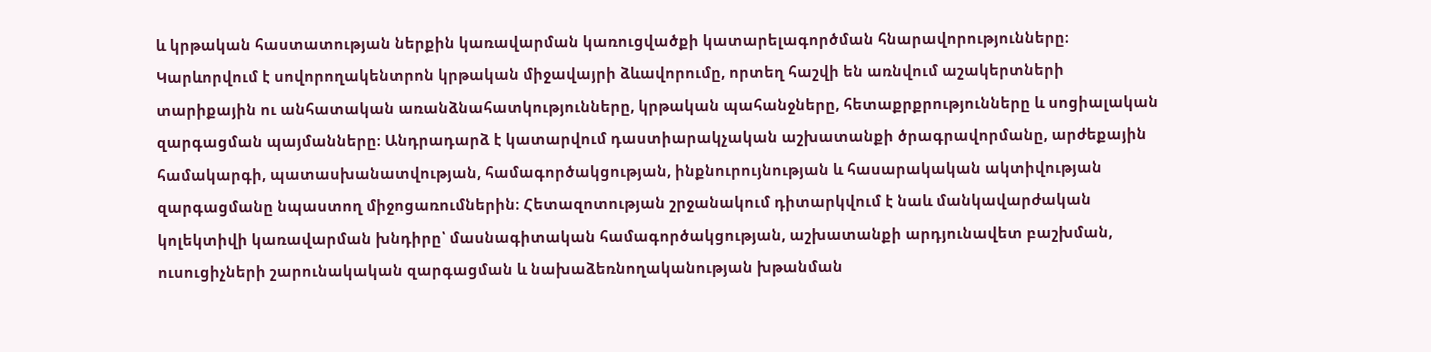և կրթական հաստատության ներքին կառավարման կառուցվածքի կատարելագործման հնարավորությունները։ Կարևորվում է սովորողակենտրոն կրթական միջավայրի ձևավորումը, որտեղ հաշվի են առնվում աշակերտների տարիքային ու անհատական առանձնահատկությունները, կրթական պահանջները, հետաքրքրությունները և սոցիալական զարգացման պայմանները։ Անդրադարձ է կատարվում դաստիարակչական աշխատանքի ծրագրավորմանը, արժեքային համակարգի, պատասխանատվության, համագործակցության, ինքնուրույնության և հասարակական ակտիվության զարգացմանը նպաստող միջոցառումներին։ Հետազոտության շրջանակում դիտարկվում է նաև մանկավարժական կոլեկտիվի կառավարման խնդիրը՝ մասնագիտական համագործակցության, աշխատանքի արդյունավետ բաշխման, ուսուցիչների շարունակական զարգացման և նախաձեռնողականության խթանման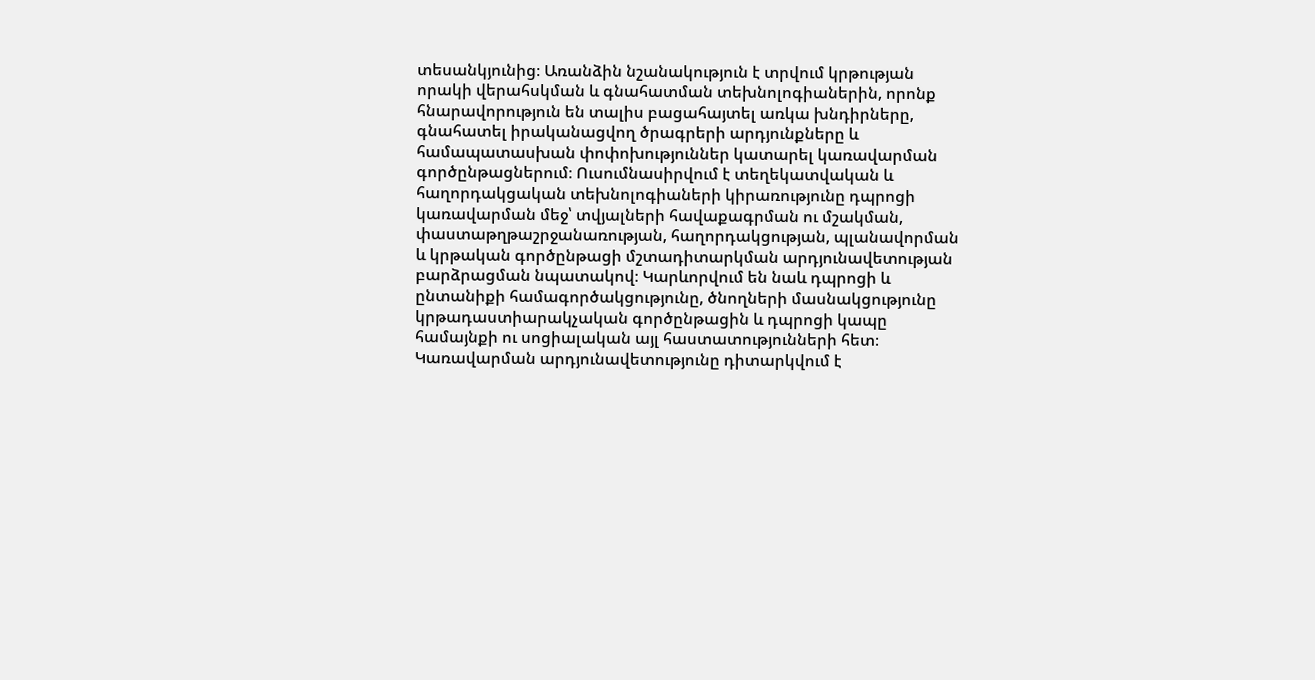տեսանկյունից։ Առանձին նշանակություն է տրվում կրթության որակի վերահսկման և գնահատման տեխնոլոգիաներին, որոնք հնարավորություն են տալիս բացահայտել առկա խնդիրները, գնահատել իրականացվող ծրագրերի արդյունքները և համապատասխան փոփոխություններ կատարել կառավարման գործընթացներում։ Ուսումնասիրվում է տեղեկատվական և հաղորդակցական տեխնոլոգիաների կիրառությունը դպրոցի կառավարման մեջ՝ տվյալների հավաքագրման ու մշակման, փաստաթղթաշրջանառության, հաղորդակցության, պլանավորման և կրթական գործընթացի մշտադիտարկման արդյունավետության բարձրացման նպատակով։ Կարևորվում են նաև դպրոցի և ընտանիքի համագործակցությունը, ծնողների մասնակցությունը կրթադաստիարակչական գործընթացին և դպրոցի կապը համայնքի ու սոցիալական այլ հաստատությունների հետ։ Կառավարման արդյունավետությունը դիտարկվում է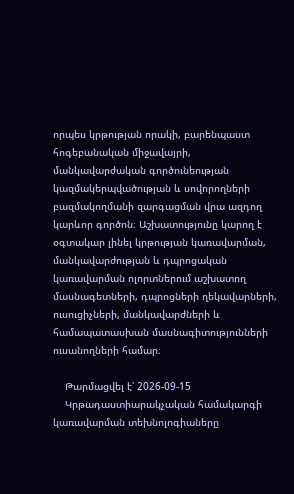որպես կրթության որակի, բարենպաստ հոգեբանական միջավայրի, մանկավարժական գործունեության կազմակերպվածության և սովորողների բազմակողմանի զարգացման վրա ազդող կարևոր գործոն։ Աշխատությունը կարող է օգտակար լինել կրթության կառավարման, մանկավարժության և դպրոցական կառավարման ոլորտներում աշխատող մասնագետների, դպրոցների ղեկավարների, ուսուցիչների, մանկավարժների և համապատասխան մասնագիտությունների ուսանողների համար։

    Թարմացվել է՝ 2026-09-15
    Կրթադաստիարակչական համակարգի կառավարման տեխնոլոգիաները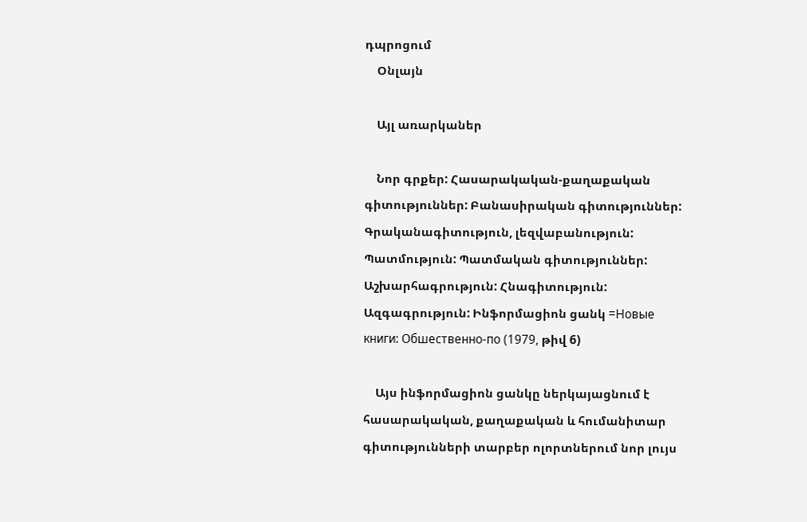դպրոցում
    Օնլայն

    Այլ առարկաներ

    Նոր գրքեր: Հասարակական-քաղաքական գիտություններ: Բանասիրական գիտություններ: Գրականագիտություն, լեզվաբանություն: Պատմություն: Պատմական գիտություններ: Աշխարհագրություն: Հնագիտություն: Ազգագրություն: Ինֆորմացիոն ցանկ =Новые книги: Обшественно-по (1979, թիվ 6)

    Այս ինֆորմացիոն ցանկը ներկայացնում է հասարակական, քաղաքական և հումանիտար գիտությունների տարբեր ոլորտներում նոր լույս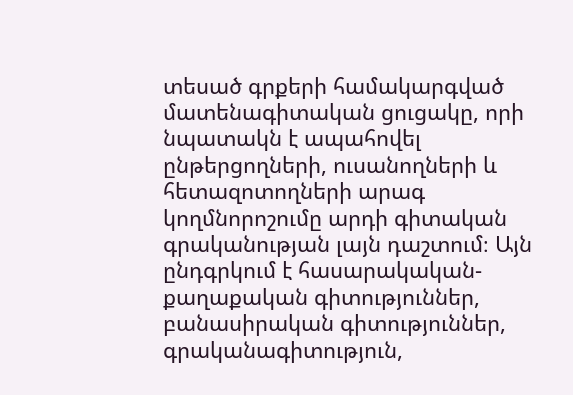տեսած գրքերի համակարգված մատենագիտական ցուցակը, որի նպատակն է ապահովել ընթերցողների, ուսանողների և հետազոտողների արագ կողմնորոշումը արդի գիտական գրականության լայն դաշտում։ Այն ընդգրկում է հասարակական-քաղաքական գիտություններ, բանասիրական գիտություններ, գրականագիտություն,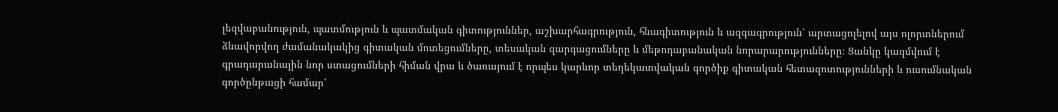լեզվաբանություն, պատմություն և պատմական գիտություններ, աշխարհագրություն, հնագիտություն և ազգագրություն՝ արտացոլելով այս ոլորտներում ձևավորվող ժամանակակից գիտական մոտեցումները, տեսական զարգացումները և մեթոդաբանական նորարարությունները։ Ցանկը կազմվում է գրադարանային նոր ստացումների հիման վրա և ծառայում է որպես կարևոր տեղեկատվական գործիք գիտական հետազոտությունների և ուսումնական գործընթացի համար՝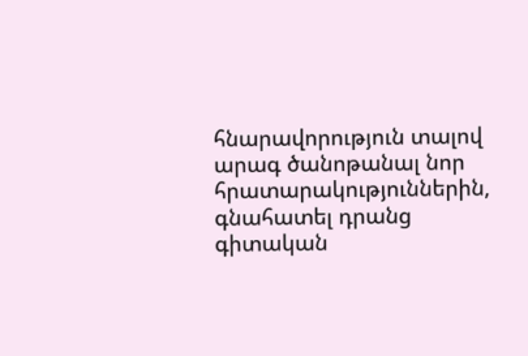հնարավորություն տալով արագ ծանոթանալ նոր հրատարակություններին, գնահատել դրանց գիտական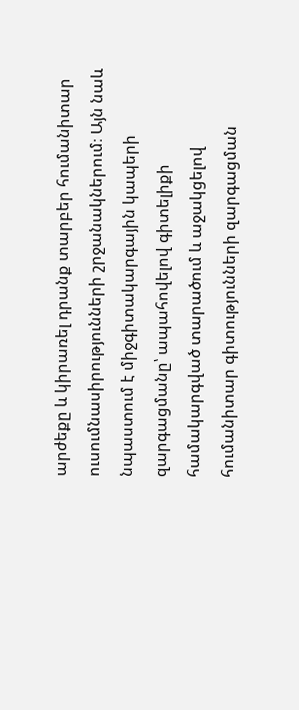արժեքը և կիրառել դրանք տարբեր հումանիտար ուսումնասիրությունների շրջանակներում։ Այն նաև նպաստում է միջգիտակարգային կապերի զարգացմանը՝ ապահովելով գիտելիքի համակարգված տարածում և աջակցելով հումանիտար գիտությունների զարգացման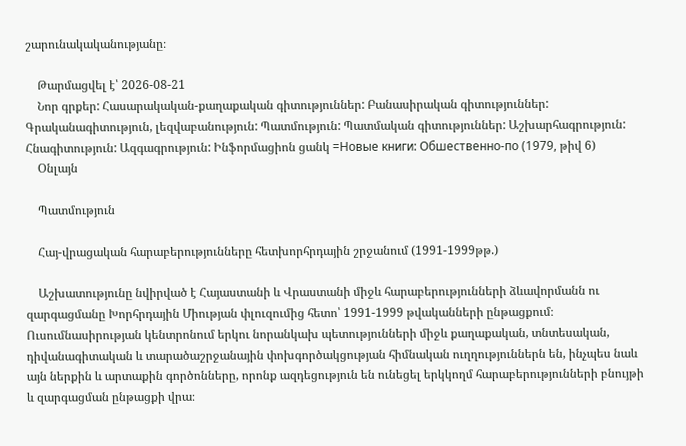շարունակականությանը։

    Թարմացվել է՝ 2026-08-21
    Նոր գրքեր: Հասարակական-քաղաքական գիտություններ: Բանասիրական գիտություններ: Գրականագիտություն, լեզվաբանություն: Պատմություն: Պատմական գիտություններ: Աշխարհագրություն: Հնագիտություն: Ազգագրություն: Ինֆորմացիոն ցանկ =Новые книги: Обшественно-по (1979, թիվ 6)
    Օնլայն

    Պատմություն

    Հայ-վրացական հարաբերությունները հետխորհրդային շրջանում (1991-1999թթ.)

    Աշխատությունը նվիրված է Հայաստանի և Վրաստանի միջև հարաբերությունների ձևավորմանն ու զարգացմանը Խորհրդային Միության փլուզումից հետո՝ 1991-1999 թվականների ընթացքում։ Ուսումնասիրության կենտրոնում երկու նորանկախ պետությունների միջև քաղաքական, տնտեսական, դիվանագիտական և տարածաշրջանային փոխգործակցության հիմնական ուղղություններն են, ինչպես նաև այն ներքին և արտաքին գործոնները, որոնք ազդեցություն են ունեցել երկկողմ հարաբերությունների բնույթի և զարգացման ընթացքի վրա։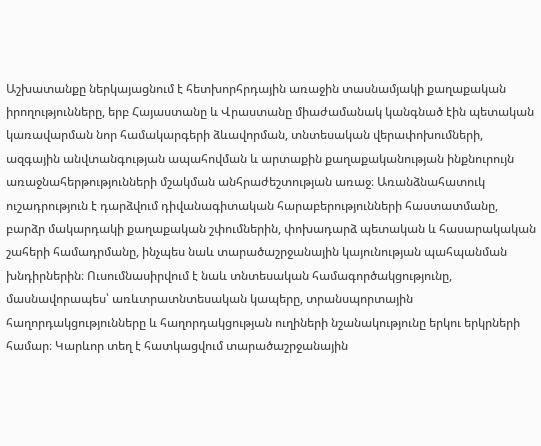Աշխատանքը ներկայացնում է հետխորհրդային առաջին տասնամյակի քաղաքական իրողությունները, երբ Հայաստանը և Վրաստանը միաժամանակ կանգնած էին պետական կառավարման նոր համակարգերի ձևավորման, տնտեսական վերափոխումների, ազգային անվտանգության ապահովման և արտաքին քաղաքականության ինքնուրույն առաջնահերթությունների մշակման անհրաժեշտության առաջ։ Առանձնահատուկ ուշադրություն է դարձվում դիվանագիտական հարաբերությունների հաստատմանը, բարձր մակարդակի քաղաքական շփումներին, փոխադարձ պետական և հասարակական շահերի համադրմանը, ինչպես նաև տարածաշրջանային կայունության պահպանման խնդիրներին։ Ուսումնասիրվում է նաև տնտեսական համագործակցությունը, մասնավորապես՝ առևտրատնտեսական կապերը, տրանսպորտային հաղորդակցությունները և հաղորդակցության ուղիների նշանակությունը երկու երկրների համար։ Կարևոր տեղ է հատկացվում տարածաշրջանային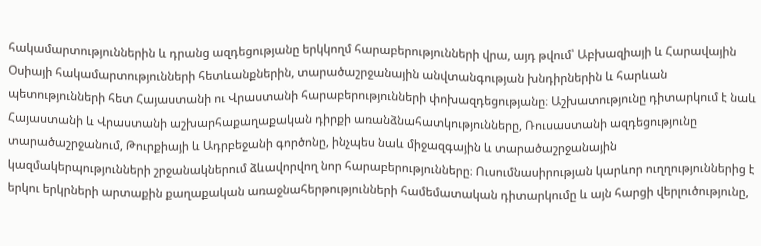հակամարտություններին և դրանց ազդեցությանը երկկողմ հարաբերությունների վրա, այդ թվում՝ Աբխազիայի և Հարավային Օսիայի հակամարտությունների հետևանքներին, տարածաշրջանային անվտանգության խնդիրներին և հարևան պետությունների հետ Հայաստանի ու Վրաստանի հարաբերությունների փոխազդեցությանը։ Աշխատությունը դիտարկում է նաև Հայաստանի և Վրաստանի աշխարհաքաղաքական դիրքի առանձնահատկությունները, Ռուսաստանի ազդեցությունը տարածաշրջանում, Թուրքիայի և Ադրբեջանի գործոնը, ինչպես նաև միջազգային և տարածաշրջանային կազմակերպությունների շրջանակներում ձևավորվող նոր հարաբերությունները։ Ուսումնասիրության կարևոր ուղղություններից է երկու երկրների արտաքին քաղաքական առաջնահերթությունների համեմատական դիտարկումը և այն հարցի վերլուծությունը,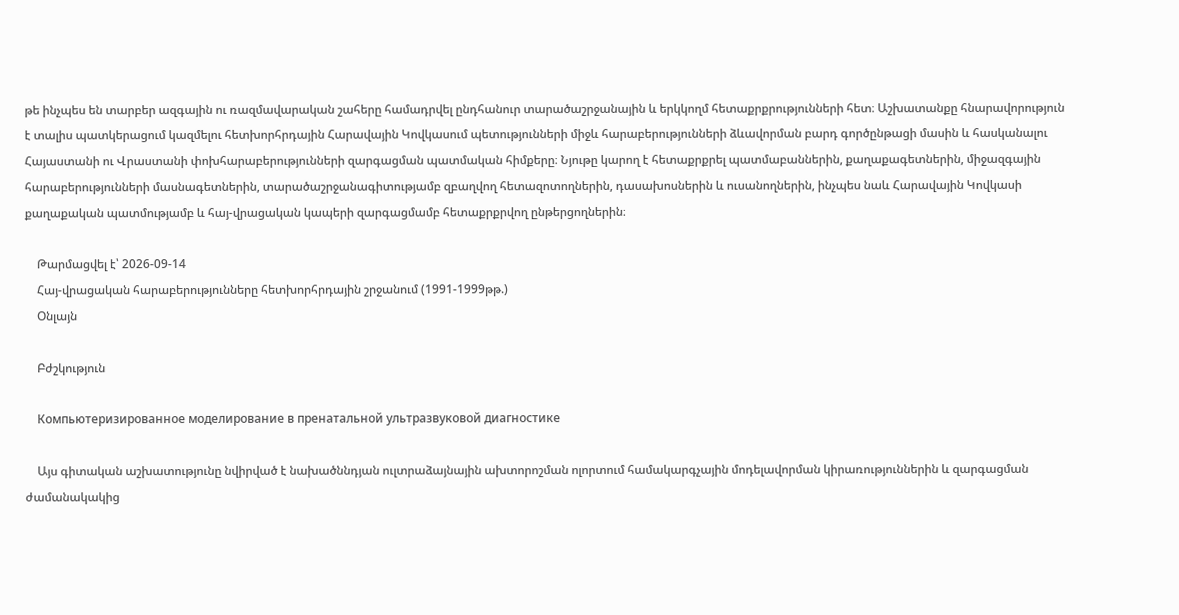թե ինչպես են տարբեր ազգային ու ռազմավարական շահերը համադրվել ընդհանուր տարածաշրջանային և երկկողմ հետաքրքրությունների հետ։ Աշխատանքը հնարավորություն է տալիս պատկերացում կազմելու հետխորհրդային Հարավային Կովկասում պետությունների միջև հարաբերությունների ձևավորման բարդ գործընթացի մասին և հասկանալու Հայաստանի ու Վրաստանի փոխհարաբերությունների զարգացման պատմական հիմքերը։ Նյութը կարող է հետաքրքրել պատմաբաններին, քաղաքագետներին, միջազգային հարաբերությունների մասնագետներին, տարածաշրջանագիտությամբ զբաղվող հետազոտողներին, դասախոսներին և ուսանողներին, ինչպես նաև Հարավային Կովկասի քաղաքական պատմությամբ և հայ-վրացական կապերի զարգացմամբ հետաքրքրվող ընթերցողներին։

    Թարմացվել է՝ 2026-09-14
    Հայ-վրացական հարաբերությունները հետխորհրդային շրջանում (1991-1999թթ.)
    Օնլայն

    Բժշկություն

    Компьютеризированное моделирование в пренатальной ультразвуковой диагностике

    Այս գիտական աշխատությունը նվիրված է նախածննդյան ուլտրաձայնային ախտորոշման ոլորտում համակարգչային մոդելավորման կիրառություններին և զարգացման ժամանակակից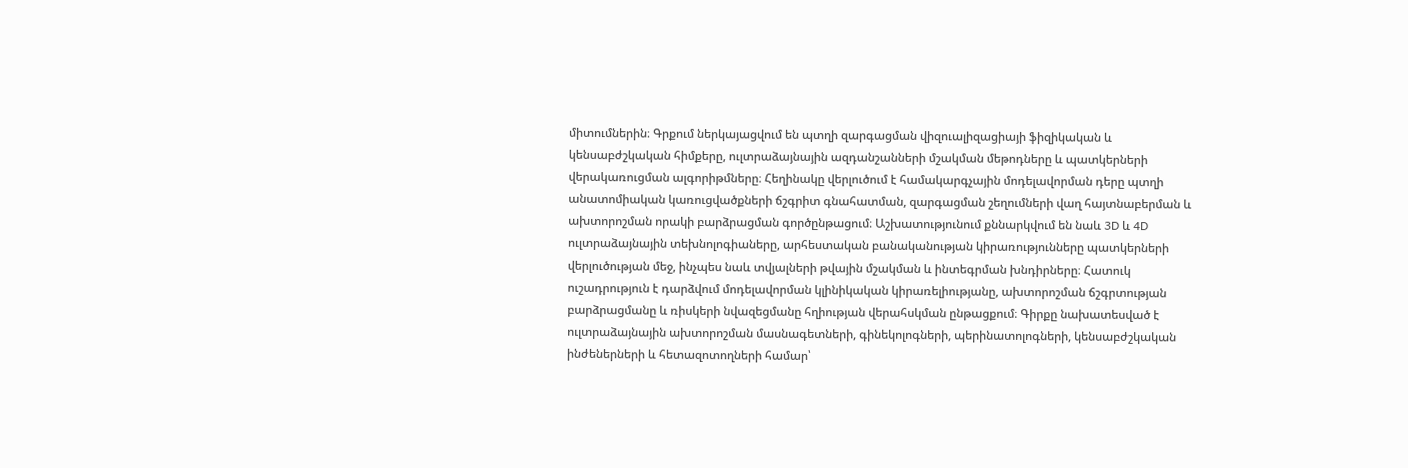միտումներին։ Գրքում ներկայացվում են պտղի զարգացման վիզուալիզացիայի ֆիզիկական և կենսաբժշկական հիմքերը, ուլտրաձայնային ազդանշանների մշակման մեթոդները և պատկերների վերակառուցման ալգորիթմները։ Հեղինակը վերլուծում է համակարգչային մոդելավորման դերը պտղի անատոմիական կառուցվածքների ճշգրիտ գնահատման, զարգացման շեղումների վաղ հայտնաբերման և ախտորոշման որակի բարձրացման գործընթացում։ Աշխատությունում քննարկվում են նաև 3D և 4D ուլտրաձայնային տեխնոլոգիաները, արհեստական բանականության կիրառությունները պատկերների վերլուծության մեջ, ինչպես նաև տվյալների թվային մշակման և ինտեգրման խնդիրները։ Հատուկ ուշադրություն է դարձվում մոդելավորման կլինիկական կիրառելիությանը, ախտորոշման ճշգրտության բարձրացմանը և ռիսկերի նվազեցմանը հղիության վերահսկման ընթացքում։ Գիրքը նախատեսված է ուլտրաձայնային ախտորոշման մասնագետների, գինեկոլոգների, պերինատոլոգների, կենսաբժշկական ինժեներների և հետազոտողների համար՝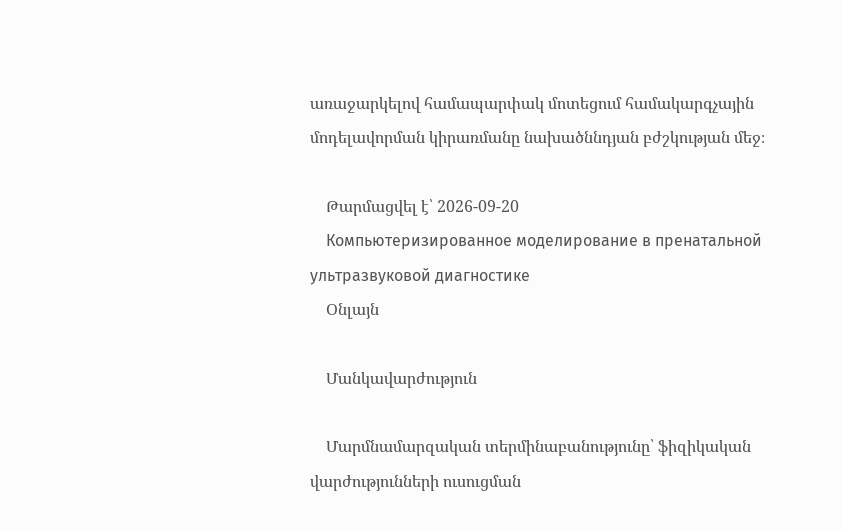առաջարկելով համապարփակ մոտեցում համակարգչային մոդելավորման կիրառմանը նախածննդյան բժշկության մեջ։

    Թարմացվել է՝ 2026-09-20
    Компьютеризированное моделирование в пренатальной ультразвуковой диагностике
    Օնլայն

    Մանկավարժություն

    Մարմնամարզական տերմինաբանությունը՝ ֆիզիկական վարժությունների ուսուցման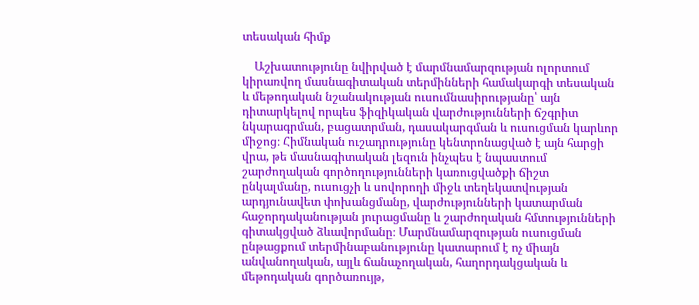տեսական հիմք

    Աշխատությունը նվիրված է մարմնամարզության ոլորտում կիրառվող մասնագիտական տերմինների համակարգի տեսական և մեթոդական նշանակության ուսումնասիրությանը՝ այն դիտարկելով որպես ֆիզիկական վարժությունների ճշգրիտ նկարագրման, բացատրման, դասակարգման և ուսուցման կարևոր միջոց։ Հիմնական ուշադրությունը կենտրոնացված է այն հարցի վրա, թե մասնագիտական լեզուն ինչպես է նպաստում շարժողական գործողությունների կառուցվածքի ճիշտ ընկալմանը, ուսուցչի և սովորողի միջև տեղեկատվության արդյունավետ փոխանցմանը, վարժությունների կատարման հաջորդականության յուրացմանը և շարժողական հմտությունների գիտակցված ձևավորմանը։ Մարմնամարզության ուսուցման ընթացքում տերմինաբանությունը կատարում է ոչ միայն անվանողական, այլև ճանաչողական, հաղորդակցական և մեթոդական գործառույթ,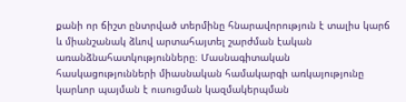քանի որ ճիշտ ընտրված տերմինը հնարավորություն է տալիս կարճ և միանշանակ ձևով արտահայտել շարժման էական առանձնահատկությունները։ Մասնագիտական հասկացությունների միասնական համակարգի առկայությունը կարևոր պայման է ուսուցման կազմակերպման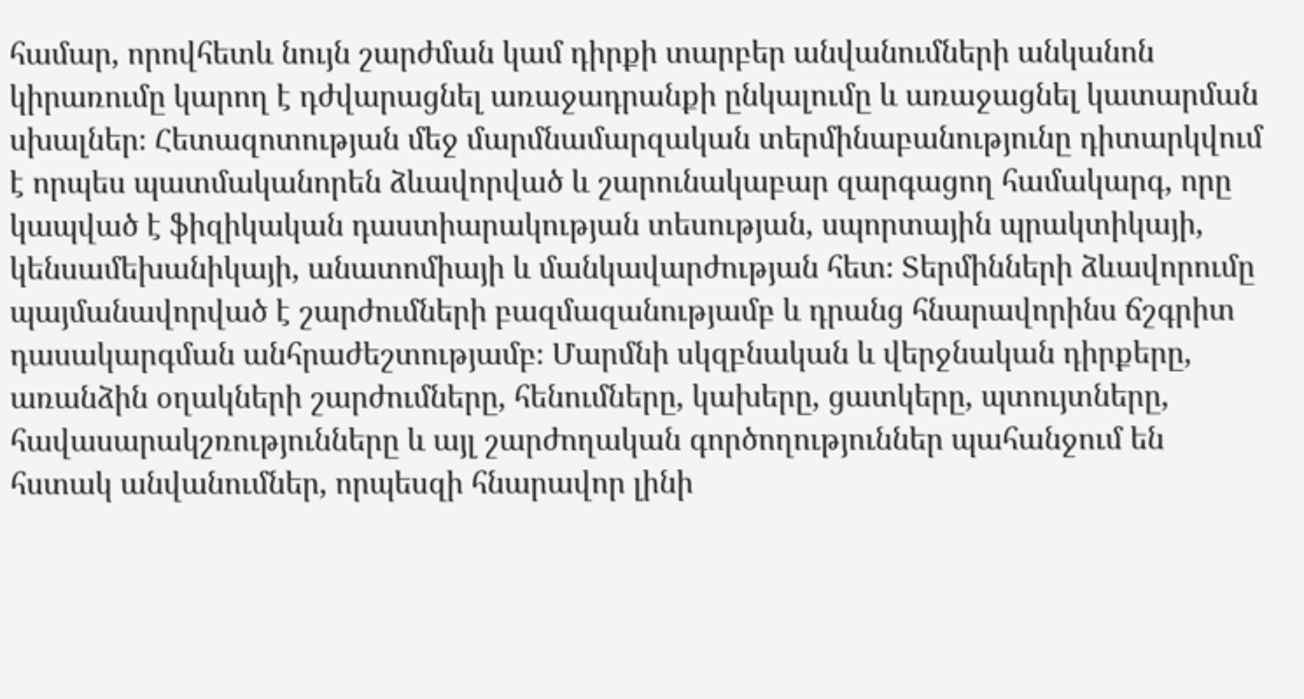համար, որովհետև նույն շարժման կամ դիրքի տարբեր անվանումների անկանոն կիրառումը կարող է դժվարացնել առաջադրանքի ընկալումը և առաջացնել կատարման սխալներ։ Հետազոտության մեջ մարմնամարզական տերմինաբանությունը դիտարկվում է որպես պատմականորեն ձևավորված և շարունակաբար զարգացող համակարգ, որը կապված է ֆիզիկական դաստիարակության տեսության, սպորտային պրակտիկայի, կենսամեխանիկայի, անատոմիայի և մանկավարժության հետ։ Տերմինների ձևավորումը պայմանավորված է շարժումների բազմազանությամբ և դրանց հնարավորինս ճշգրիտ դասակարգման անհրաժեշտությամբ։ Մարմնի սկզբնական և վերջնական դիրքերը, առանձին օղակների շարժումները, հենումները, կախերը, ցատկերը, պտույտները, հավասարակշռությունները և այլ շարժողական գործողություններ պահանջում են հստակ անվանումներ, որպեսզի հնարավոր լինի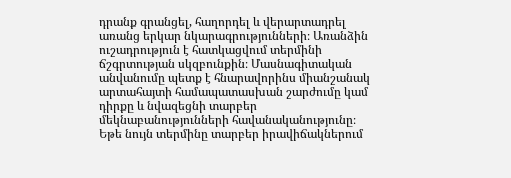դրանք գրանցել, հաղորդել և վերարտադրել առանց երկար նկարագրությունների։ Առանձին ուշադրություն է հատկացվում տերմինի ճշգրտության սկզբունքին։ Մասնագիտական անվանումը պետք է հնարավորինս միանշանակ արտահայտի համապատասխան շարժումը կամ դիրքը և նվազեցնի տարբեր մեկնաբանությունների հավանականությունը։ Եթե նույն տերմինը տարբեր իրավիճակներում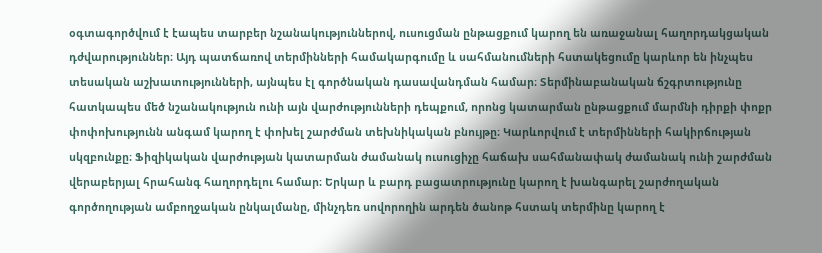օգտագործվում է էապես տարբեր նշանակություններով, ուսուցման ընթացքում կարող են առաջանալ հաղորդակցական դժվարություններ։ Այդ պատճառով տերմինների համակարգումը և սահմանումների հստակեցումը կարևոր են ինչպես տեսական աշխատությունների, այնպես էլ գործնական դասավանդման համար։ Տերմինաբանական ճշգրտությունը հատկապես մեծ նշանակություն ունի այն վարժությունների դեպքում, որոնց կատարման ընթացքում մարմնի դիրքի փոքր փոփոխությունն անգամ կարող է փոխել շարժման տեխնիկական բնույթը։ Կարևորվում է տերմինների հակիրճության սկզբունքը։ Ֆիզիկական վարժության կատարման ժամանակ ուսուցիչը հաճախ սահմանափակ ժամանակ ունի շարժման վերաբերյալ հրահանգ հաղորդելու համար։ Երկար և բարդ բացատրությունը կարող է խանգարել շարժողական գործողության ամբողջական ընկալմանը, մինչդեռ սովորողին արդեն ծանոթ հստակ տերմինը կարող է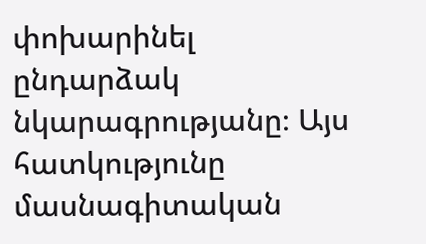փոխարինել ընդարձակ նկարագրությանը։ Այս հատկությունը մասնագիտական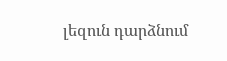լեզուն դարձնում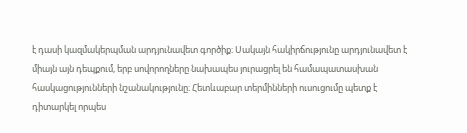է դասի կազմակերպման արդյունավետ գործիք։ Սակայն հակիրճությունը արդյունավետ է միայն այն դեպքում, երբ սովորողները նախապես յուրացրել են համապատասխան հասկացությունների նշանակությունը։ Հետևաբար տերմինների ուսուցումը պետք է դիտարկել որպես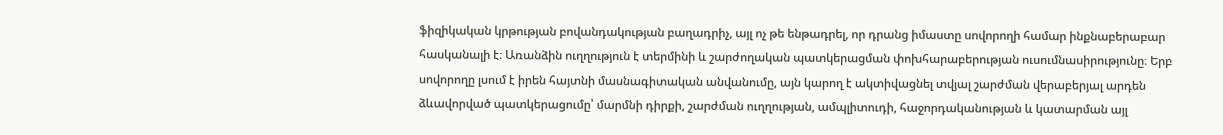ֆիզիկական կրթության բովանդակության բաղադրիչ, այլ ոչ թե ենթադրել, որ դրանց իմաստը սովորողի համար ինքնաբերաբար հասկանալի է։ Առանձին ուղղություն է տերմինի և շարժողական պատկերացման փոխհարաբերության ուսումնասիրությունը։ Երբ սովորողը լսում է իրեն հայտնի մասնագիտական անվանումը, այն կարող է ակտիվացնել տվյալ շարժման վերաբերյալ արդեն ձևավորված պատկերացումը՝ մարմնի դիրքի, շարժման ուղղության, ամպլիտուդի, հաջորդականության և կատարման այլ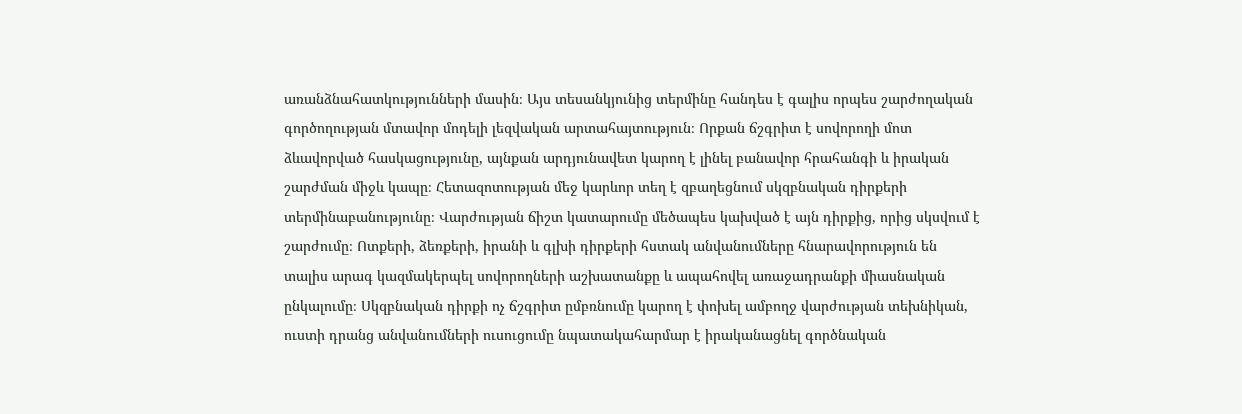առանձնահատկությունների մասին։ Այս տեսանկյունից տերմինը հանդես է գալիս որպես շարժողական գործողության մտավոր մոդելի լեզվական արտահայտություն։ Որքան ճշգրիտ է սովորողի մոտ ձևավորված հասկացությունը, այնքան արդյունավետ կարող է լինել բանավոր հրահանգի և իրական շարժման միջև կապը։ Հետազոտության մեջ կարևոր տեղ է զբաղեցնում սկզբնական դիրքերի տերմինաբանությունը։ Վարժության ճիշտ կատարումը մեծապես կախված է այն դիրքից, որից սկսվում է շարժումը։ Ոտքերի, ձեռքերի, իրանի և գլխի դիրքերի հստակ անվանումները հնարավորություն են տալիս արագ կազմակերպել սովորողների աշխատանքը և ապահովել առաջադրանքի միասնական ընկալումը։ Սկզբնական դիրքի ոչ ճշգրիտ ըմբռնումը կարող է փոխել ամբողջ վարժության տեխնիկան, ուստի դրանց անվանումների ուսուցումը նպատակահարմար է իրականացնել գործնական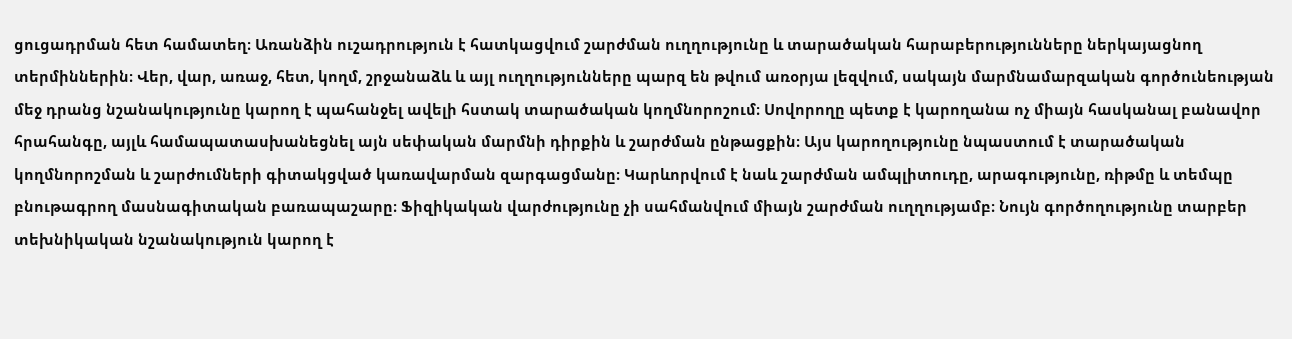ցուցադրման հետ համատեղ։ Առանձին ուշադրություն է հատկացվում շարժման ուղղությունը և տարածական հարաբերությունները ներկայացնող տերմիններին։ Վեր, վար, առաջ, հետ, կողմ, շրջանաձև և այլ ուղղությունները պարզ են թվում առօրյա լեզվում, սակայն մարմնամարզական գործունեության մեջ դրանց նշանակությունը կարող է պահանջել ավելի հստակ տարածական կողմնորոշում։ Սովորողը պետք է կարողանա ոչ միայն հասկանալ բանավոր հրահանգը, այլև համապատասխանեցնել այն սեփական մարմնի դիրքին և շարժման ընթացքին։ Այս կարողությունը նպաստում է տարածական կողմնորոշման և շարժումների գիտակցված կառավարման զարգացմանը։ Կարևորվում է նաև շարժման ամպլիտուդը, արագությունը, ռիթմը և տեմպը բնութագրող մասնագիտական բառապաշարը։ Ֆիզիկական վարժությունը չի սահմանվում միայն շարժման ուղղությամբ։ Նույն գործողությունը տարբեր տեխնիկական նշանակություն կարող է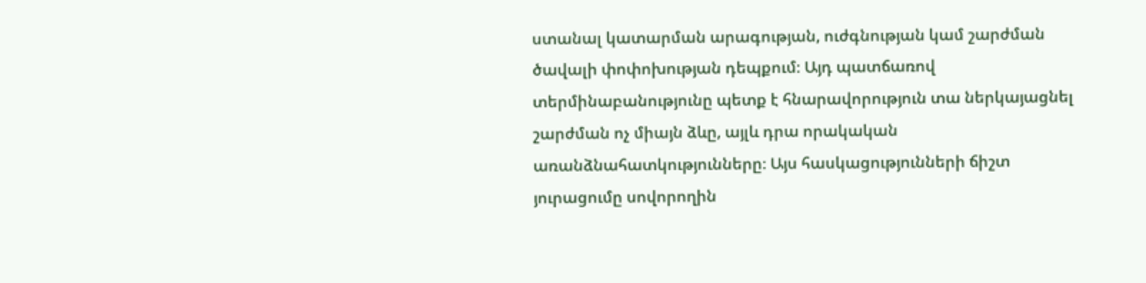ստանալ կատարման արագության, ուժգնության կամ շարժման ծավալի փոփոխության դեպքում։ Այդ պատճառով տերմինաբանությունը պետք է հնարավորություն տա ներկայացնել շարժման ոչ միայն ձևը, այլև դրա որակական առանձնահատկությունները։ Այս հասկացությունների ճիշտ յուրացումը սովորողին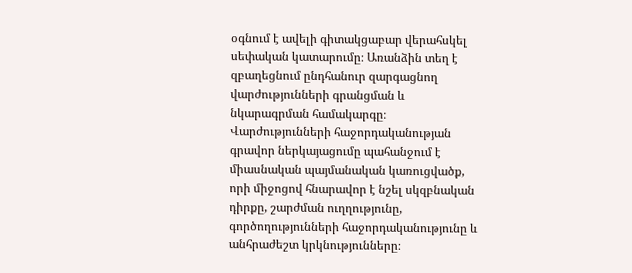օգնում է ավելի գիտակցաբար վերահսկել սեփական կատարումը։ Առանձին տեղ է զբաղեցնում ընդհանուր զարգացնող վարժությունների գրանցման և նկարագրման համակարգը։ Վարժությունների հաջորդականության գրավոր ներկայացումը պահանջում է միասնական պայմանական կառուցվածք, որի միջոցով հնարավոր է նշել սկզբնական դիրքը, շարժման ուղղությունը, գործողությունների հաջորդականությունը և անհրաժեշտ կրկնությունները։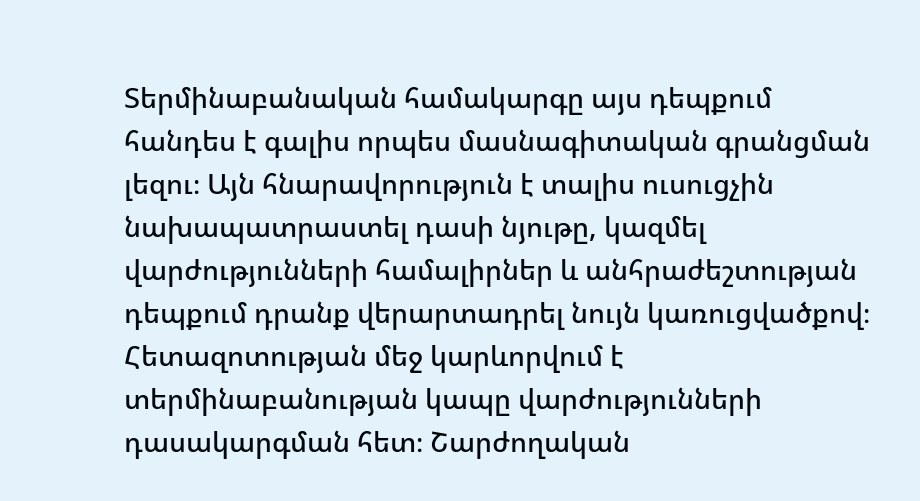Տերմինաբանական համակարգը այս դեպքում հանդես է գալիս որպես մասնագիտական գրանցման լեզու։ Այն հնարավորություն է տալիս ուսուցչին նախապատրաստել դասի նյութը, կազմել վարժությունների համալիրներ և անհրաժեշտության դեպքում դրանք վերարտադրել նույն կառուցվածքով։ Հետազոտության մեջ կարևորվում է տերմինաբանության կապը վարժությունների դասակարգման հետ։ Շարժողական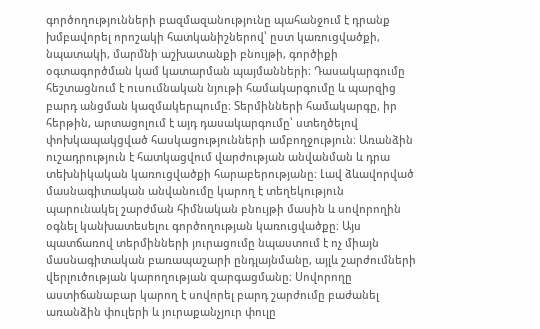գործողությունների բազմազանությունը պահանջում է դրանք խմբավորել որոշակի հատկանիշներով՝ ըստ կառուցվածքի, նպատակի, մարմնի աշխատանքի բնույթի, գործիքի օգտագործման կամ կատարման պայմանների։ Դասակարգումը հեշտացնում է ուսումնական նյութի համակարգումը և պարզից բարդ անցման կազմակերպումը։ Տերմինների համակարգը, իր հերթին, արտացոլում է այդ դասակարգումը՝ ստեղծելով փոխկապակցված հասկացությունների ամբողջություն։ Առանձին ուշադրություն է հատկացվում վարժության անվանման և դրա տեխնիկական կառուցվածքի հարաբերությանը։ Լավ ձևավորված մասնագիտական անվանումը կարող է տեղեկություն պարունակել շարժման հիմնական բնույթի մասին և սովորողին օգնել կանխատեսելու գործողության կառուցվածքը։ Այս պատճառով տերմինների յուրացումը նպաստում է ոչ միայն մասնագիտական բառապաշարի ընդլայնմանը, այլև շարժումների վերլուծության կարողության զարգացմանը։ Սովորողը աստիճանաբար կարող է սովորել բարդ շարժումը բաժանել առանձին փուլերի և յուրաքանչյուր փուլը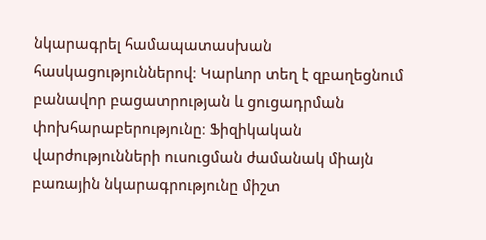նկարագրել համապատասխան հասկացություններով։ Կարևոր տեղ է զբաղեցնում բանավոր բացատրության և ցուցադրման փոխհարաբերությունը։ Ֆիզիկական վարժությունների ուսուցման ժամանակ միայն բառային նկարագրությունը միշտ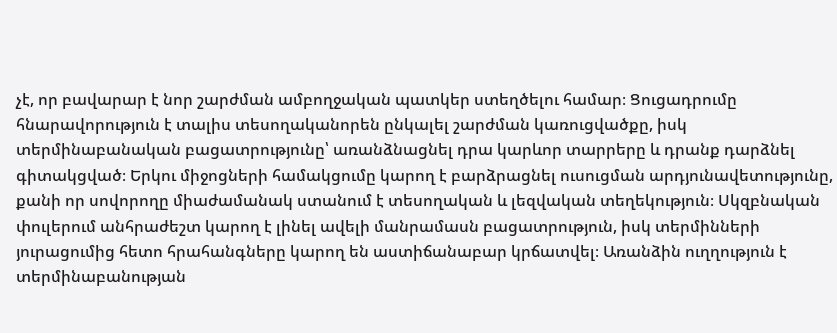չէ, որ բավարար է նոր շարժման ամբողջական պատկեր ստեղծելու համար։ Ցուցադրումը հնարավորություն է տալիս տեսողականորեն ընկալել շարժման կառուցվածքը, իսկ տերմինաբանական բացատրությունը՝ առանձնացնել դրա կարևոր տարրերը և դրանք դարձնել գիտակցված։ Երկու միջոցների համակցումը կարող է բարձրացնել ուսուցման արդյունավետությունը, քանի որ սովորողը միաժամանակ ստանում է տեսողական և լեզվական տեղեկություն։ Սկզբնական փուլերում անհրաժեշտ կարող է լինել ավելի մանրամասն բացատրություն, իսկ տերմինների յուրացումից հետո հրահանգները կարող են աստիճանաբար կրճատվել։ Առանձին ուղղություն է տերմինաբանության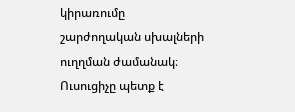կիրառումը շարժողական սխալների ուղղման ժամանակ։ Ուսուցիչը պետք է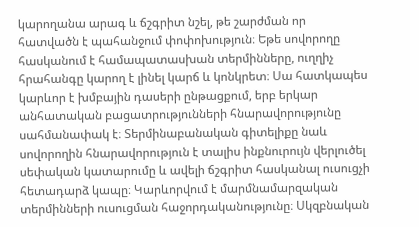կարողանա արագ և ճշգրիտ նշել, թե շարժման որ հատվածն է պահանջում փոփոխություն։ Եթե սովորողը հասկանում է համապատասխան տերմինները, ուղղիչ հրահանգը կարող է լինել կարճ և կոնկրետ։ Սա հատկապես կարևոր է խմբային դասերի ընթացքում, երբ երկար անհատական բացատրությունների հնարավորությունը սահմանափակ է։ Տերմինաբանական գիտելիքը նաև սովորողին հնարավորություն է տալիս ինքնուրույն վերլուծել սեփական կատարումը և ավելի ճշգրիտ հասկանալ ուսուցչի հետադարձ կապը։ Կարևորվում է մարմնամարզական տերմինների ուսուցման հաջորդականությունը։ Սկզբնական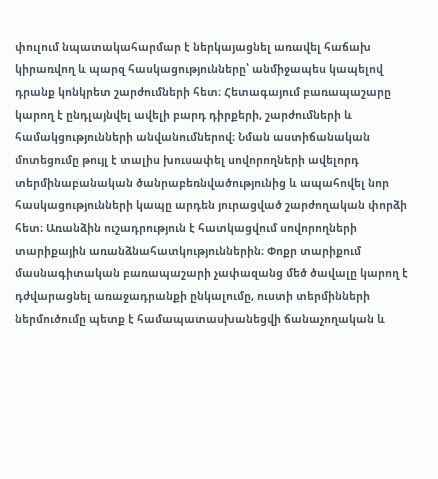փուլում նպատակահարմար է ներկայացնել առավել հաճախ կիրառվող և պարզ հասկացությունները՝ անմիջապես կապելով դրանք կոնկրետ շարժումների հետ։ Հետագայում բառապաշարը կարող է ընդլայնվել ավելի բարդ դիրքերի, շարժումների և համակցությունների անվանումներով։ Նման աստիճանական մոտեցումը թույլ է տալիս խուսափել սովորողների ավելորդ տերմինաբանական ծանրաբեռնվածությունից և ապահովել նոր հասկացությունների կապը արդեն յուրացված շարժողական փորձի հետ։ Առանձին ուշադրություն է հատկացվում սովորողների տարիքային առանձնահատկություններին։ Փոքր տարիքում մասնագիտական բառապաշարի չափազանց մեծ ծավալը կարող է դժվարացնել առաջադրանքի ընկալումը, ուստի տերմինների ներմուծումը պետք է համապատասխանեցվի ճանաչողական և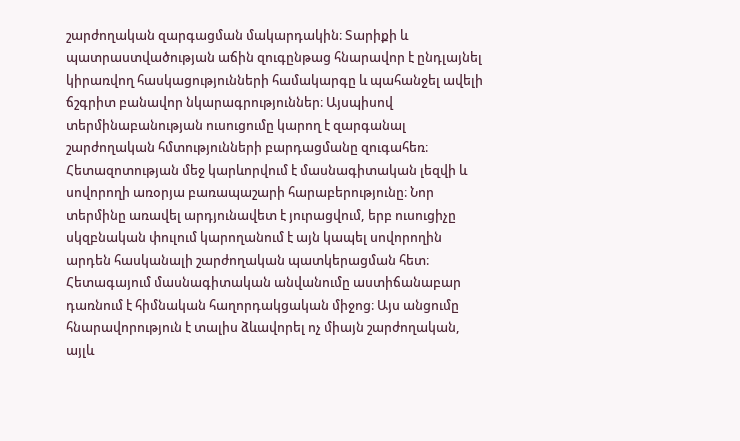շարժողական զարգացման մակարդակին։ Տարիքի և պատրաստվածության աճին զուգընթաց հնարավոր է ընդլայնել կիրառվող հասկացությունների համակարգը և պահանջել ավելի ճշգրիտ բանավոր նկարագրություններ։ Այսպիսով տերմինաբանության ուսուցումը կարող է զարգանալ շարժողական հմտությունների բարդացմանը զուգահեռ։ Հետազոտության մեջ կարևորվում է մասնագիտական լեզվի և սովորողի առօրյա բառապաշարի հարաբերությունը։ Նոր տերմինը առավել արդյունավետ է յուրացվում, երբ ուսուցիչը սկզբնական փուլում կարողանում է այն կապել սովորողին արդեն հասկանալի շարժողական պատկերացման հետ։ Հետագայում մասնագիտական անվանումը աստիճանաբար դառնում է հիմնական հաղորդակցական միջոց։ Այս անցումը հնարավորություն է տալիս ձևավորել ոչ միայն շարժողական, այլև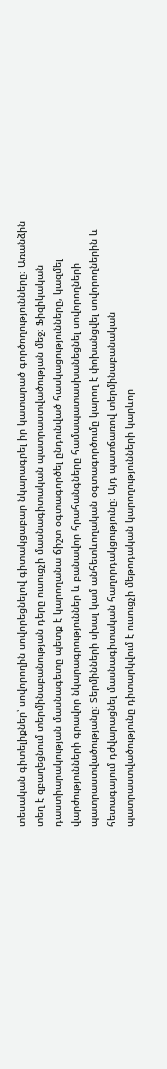տեսական գիտելիքներ՝ սովորողին սովորեցնելով գիտակցաբար նկարագրել իր կատարած գործողությունները։ Առանձին տեղ է զբաղեցնում տերմինաբանության դերը ուսուցչի մասնագիտական պատրաստվածության մեջ։ Ֆիզիկական դաստիարակության մասնագետը պետք է կարողանա ճիշտ օգտագործել ընդունված հասկացությունները, կազմել վարժությունների գրավոր նկարագրություններ և բանավոր հրահանգները համապատասխանեցնել սովորողների պատրաստվածությանը։ Տերմինների սխալ կամ անհետևողական օգտագործումը կարող է փոխանցվել սովորողներին և հետագայում դժվարացնել մասնագիտական հաղորդակցությունը։ Այդ պատճառով տերմինաբանական պատրաստվածությունը դիտարկվում է ուսուցչի մեթոդական կարողությունների կարևոր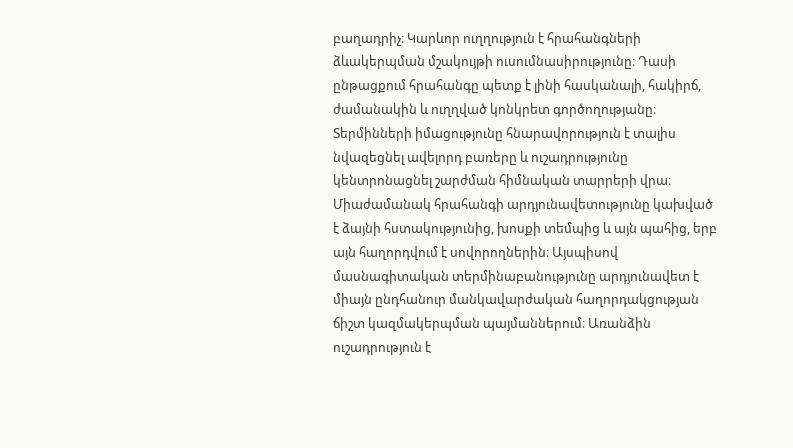բաղադրիչ։ Կարևոր ուղղություն է հրահանգների ձևակերպման մշակույթի ուսումնասիրությունը։ Դասի ընթացքում հրահանգը պետք է լինի հասկանալի, հակիրճ, ժամանակին և ուղղված կոնկրետ գործողությանը։ Տերմինների իմացությունը հնարավորություն է տալիս նվազեցնել ավելորդ բառերը և ուշադրությունը կենտրոնացնել շարժման հիմնական տարրերի վրա։ Միաժամանակ հրահանգի արդյունավետությունը կախված է ձայնի հստակությունից, խոսքի տեմպից և այն պահից, երբ այն հաղորդվում է սովորողներին։ Այսպիսով մասնագիտական տերմինաբանությունը արդյունավետ է միայն ընդհանուր մանկավարժական հաղորդակցության ճիշտ կազմակերպման պայմաններում։ Առանձին ուշադրություն է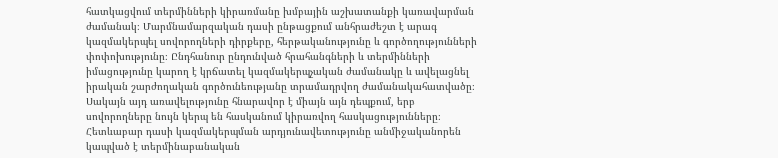հատկացվում տերմինների կիրառմանը խմբային աշխատանքի կառավարման ժամանակ։ Մարմնամարզական դասի ընթացքում անհրաժեշտ է արագ կազմակերպել սովորողների դիրքերը, հերթականությունը և գործողությունների փոփոխությունը։ Ընդհանուր ընդունված հրահանգների և տերմինների իմացությունը կարող է կրճատել կազմակերպչական ժամանակը և ավելացնել իրական շարժողական գործունեությանը տրամադրվող ժամանակահատվածը։ Սակայն այդ առավելությունը հնարավոր է միայն այն դեպքում, երբ սովորողները նույն կերպ են հասկանում կիրառվող հասկացությունները։ Հետևաբար դասի կազմակերպման արդյունավետությունը անմիջականորեն կապված է տերմինաբանական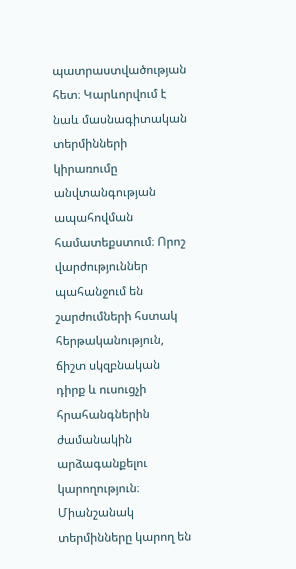պատրաստվածության հետ։ Կարևորվում է նաև մասնագիտական տերմինների կիրառումը անվտանգության ապահովման համատեքստում։ Որոշ վարժություններ պահանջում են շարժումների հստակ հերթականություն, ճիշտ սկզբնական դիրք և ուսուցչի հրահանգներին ժամանակին արձագանքելու կարողություն։ Միանշանակ տերմինները կարող են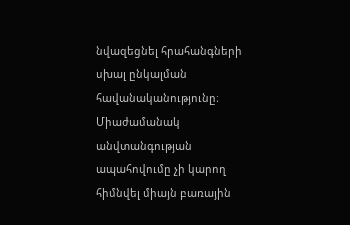նվազեցնել հրահանգների սխալ ընկալման հավանականությունը։ Միաժամանակ անվտանգության ապահովումը չի կարող հիմնվել միայն բառային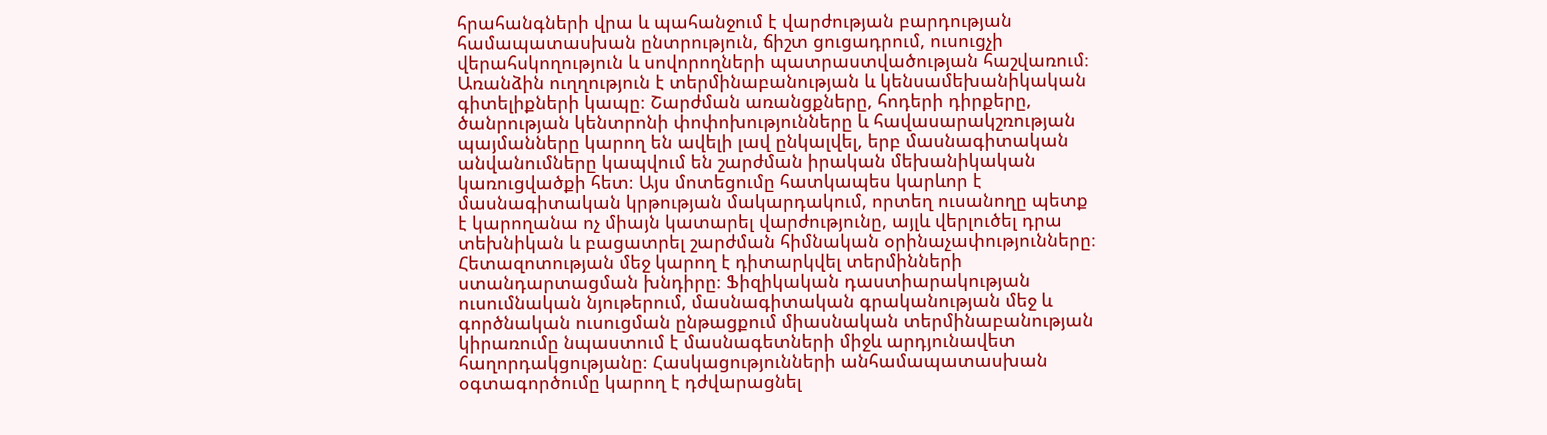հրահանգների վրա և պահանջում է վարժության բարդության համապատասխան ընտրություն, ճիշտ ցուցադրում, ուսուցչի վերահսկողություն և սովորողների պատրաստվածության հաշվառում։ Առանձին ուղղություն է տերմինաբանության և կենսամեխանիկական գիտելիքների կապը։ Շարժման առանցքները, հոդերի դիրքերը, ծանրության կենտրոնի փոփոխությունները և հավասարակշռության պայմանները կարող են ավելի լավ ընկալվել, երբ մասնագիտական անվանումները կապվում են շարժման իրական մեխանիկական կառուցվածքի հետ։ Այս մոտեցումը հատկապես կարևոր է մասնագիտական կրթության մակարդակում, որտեղ ուսանողը պետք է կարողանա ոչ միայն կատարել վարժությունը, այլև վերլուծել դրա տեխնիկան և բացատրել շարժման հիմնական օրինաչափությունները։ Հետազոտության մեջ կարող է դիտարկվել տերմինների ստանդարտացման խնդիրը։ Ֆիզիկական դաստիարակության ուսումնական նյութերում, մասնագիտական գրականության մեջ և գործնական ուսուցման ընթացքում միասնական տերմինաբանության կիրառումը նպաստում է մասնագետների միջև արդյունավետ հաղորդակցությանը։ Հասկացությունների անհամապատասխան օգտագործումը կարող է դժվարացնել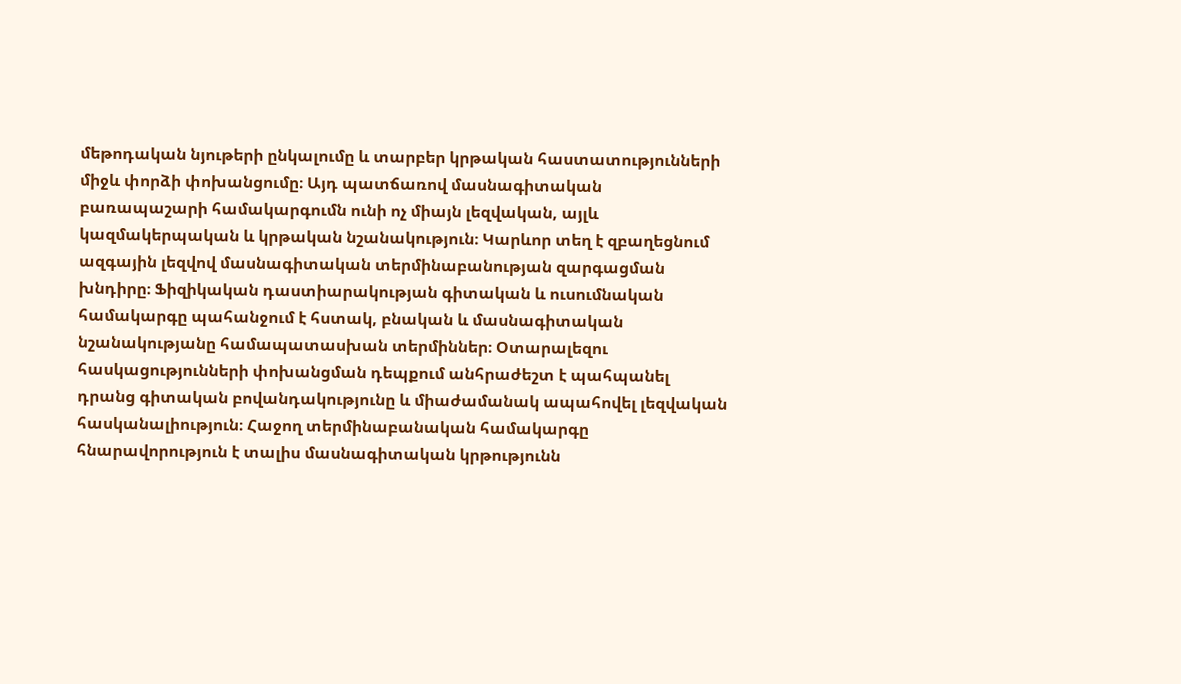մեթոդական նյութերի ընկալումը և տարբեր կրթական հաստատությունների միջև փորձի փոխանցումը։ Այդ պատճառով մասնագիտական բառապաշարի համակարգումն ունի ոչ միայն լեզվական, այլև կազմակերպական և կրթական նշանակություն։ Կարևոր տեղ է զբաղեցնում ազգային լեզվով մասնագիտական տերմինաբանության զարգացման խնդիրը։ Ֆիզիկական դաստիարակության գիտական և ուսումնական համակարգը պահանջում է հստակ, բնական և մասնագիտական նշանակությանը համապատասխան տերմիններ։ Օտարալեզու հասկացությունների փոխանցման դեպքում անհրաժեշտ է պահպանել դրանց գիտական բովանդակությունը և միաժամանակ ապահովել լեզվական հասկանալիություն։ Հաջող տերմինաբանական համակարգը հնարավորություն է տալիս մասնագիտական կրթությունն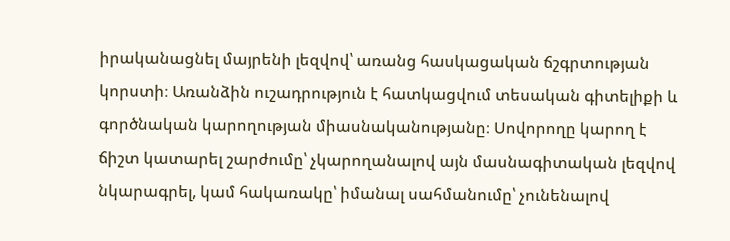իրականացնել մայրենի լեզվով՝ առանց հասկացական ճշգրտության կորստի։ Առանձին ուշադրություն է հատկացվում տեսական գիտելիքի և գործնական կարողության միասնականությանը։ Սովորողը կարող է ճիշտ կատարել շարժումը՝ չկարողանալով այն մասնագիտական լեզվով նկարագրել, կամ հակառակը՝ իմանալ սահմանումը՝ չունենալով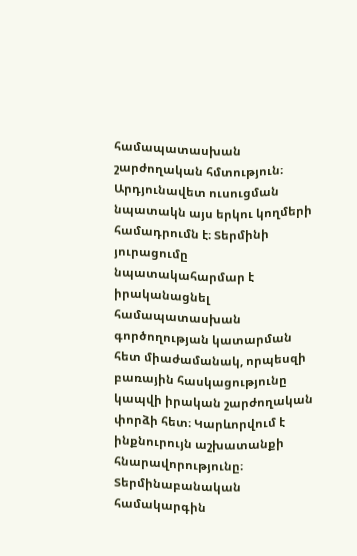համապատասխան շարժողական հմտություն։ Արդյունավետ ուսուցման նպատակն այս երկու կողմերի համադրումն է։ Տերմինի յուրացումը նպատակահարմար է իրականացնել համապատասխան գործողության կատարման հետ միաժամանակ, որպեսզի բառային հասկացությունը կապվի իրական շարժողական փորձի հետ։ Կարևորվում է ինքնուրույն աշխատանքի հնարավորությունը։ Տերմինաբանական համակարգին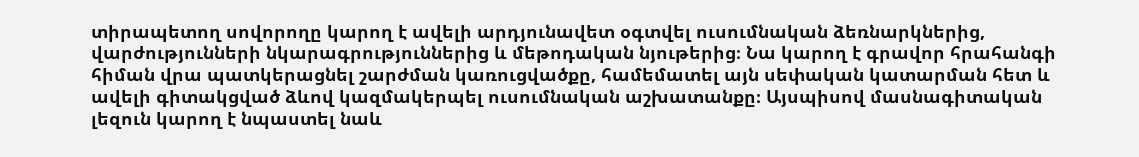տիրապետող սովորողը կարող է ավելի արդյունավետ օգտվել ուսումնական ձեռնարկներից, վարժությունների նկարագրություններից և մեթոդական նյութերից։ Նա կարող է գրավոր հրահանգի հիման վրա պատկերացնել շարժման կառուցվածքը, համեմատել այն սեփական կատարման հետ և ավելի գիտակցված ձևով կազմակերպել ուսումնական աշխատանքը։ Այսպիսով մասնագիտական լեզուն կարող է նպաստել նաև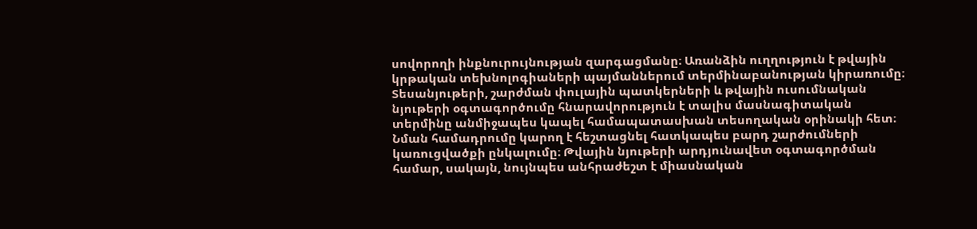սովորողի ինքնուրույնության զարգացմանը։ Առանձին ուղղություն է թվային կրթական տեխնոլոգիաների պայմաններում տերմինաբանության կիրառումը։ Տեսանյութերի, շարժման փուլային պատկերների և թվային ուսումնական նյութերի օգտագործումը հնարավորություն է տալիս մասնագիտական տերմինը անմիջապես կապել համապատասխան տեսողական օրինակի հետ։ Նման համադրումը կարող է հեշտացնել հատկապես բարդ շարժումների կառուցվածքի ընկալումը։ Թվային նյութերի արդյունավետ օգտագործման համար, սակայն, նույնպես անհրաժեշտ է միասնական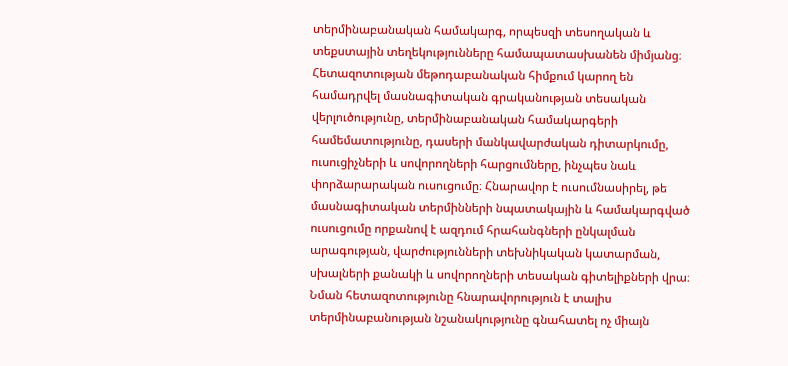տերմինաբանական համակարգ, որպեսզի տեսողական և տեքստային տեղեկությունները համապատասխանեն միմյանց։ Հետազոտության մեթոդաբանական հիմքում կարող են համադրվել մասնագիտական գրականության տեսական վերլուծությունը, տերմինաբանական համակարգերի համեմատությունը, դասերի մանկավարժական դիտարկումը, ուսուցիչների և սովորողների հարցումները, ինչպես նաև փորձարարական ուսուցումը։ Հնարավոր է ուսումնասիրել, թե մասնագիտական տերմինների նպատակային և համակարգված ուսուցումը որքանով է ազդում հրահանգների ընկալման արագության, վարժությունների տեխնիկական կատարման, սխալների քանակի և սովորողների տեսական գիտելիքների վրա։ Նման հետազոտությունը հնարավորություն է տալիս տերմինաբանության նշանակությունը գնահատել ոչ միայն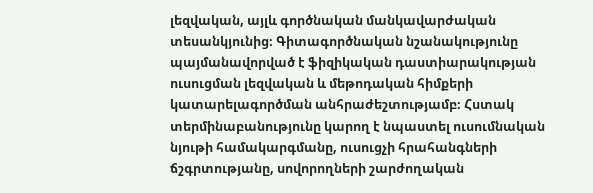լեզվական, այլև գործնական մանկավարժական տեսանկյունից։ Գիտագործնական նշանակությունը պայմանավորված է ֆիզիկական դաստիարակության ուսուցման լեզվական և մեթոդական հիմքերի կատարելագործման անհրաժեշտությամբ։ Հստակ տերմինաբանությունը կարող է նպաստել ուսումնական նյութի համակարգմանը, ուսուցչի հրահանգների ճշգրտությանը, սովորողների շարժողական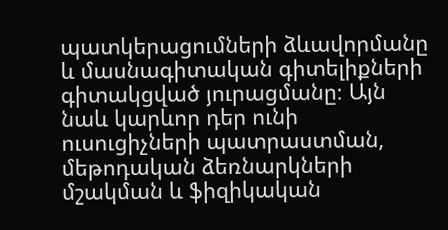պատկերացումների ձևավորմանը և մասնագիտական գիտելիքների գիտակցված յուրացմանը։ Այն նաև կարևոր դեր ունի ուսուցիչների պատրաստման, մեթոդական ձեռնարկների մշակման և ֆիզիկական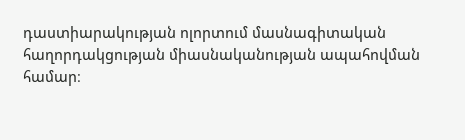դաստիարակության ոլորտում մասնագիտական հաղորդակցության միասնականության ապահովման համար։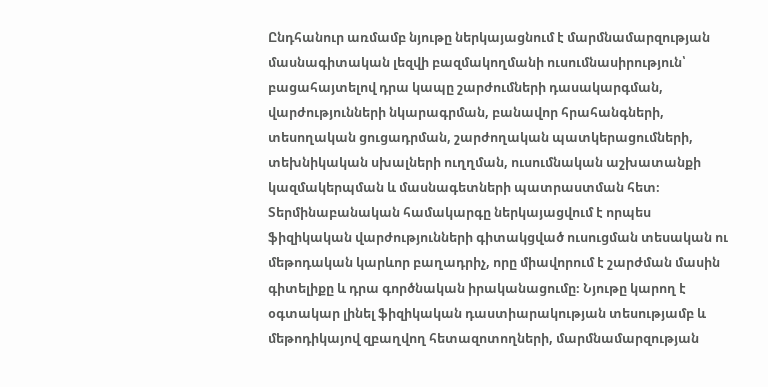Ընդհանուր առմամբ նյութը ներկայացնում է մարմնամարզության մասնագիտական լեզվի բազմակողմանի ուսումնասիրություն՝ բացահայտելով դրա կապը շարժումների դասակարգման, վարժությունների նկարագրման, բանավոր հրահանգների, տեսողական ցուցադրման, շարժողական պատկերացումների, տեխնիկական սխալների ուղղման, ուսումնական աշխատանքի կազմակերպման և մասնագետների պատրաստման հետ։ Տերմինաբանական համակարգը ներկայացվում է որպես ֆիզիկական վարժությունների գիտակցված ուսուցման տեսական ու մեթոդական կարևոր բաղադրիչ, որը միավորում է շարժման մասին գիտելիքը և դրա գործնական իրականացումը։ Նյութը կարող է օգտակար լինել ֆիզիկական դաստիարակության տեսությամբ և մեթոդիկայով զբաղվող հետազոտողների, մարմնամարզության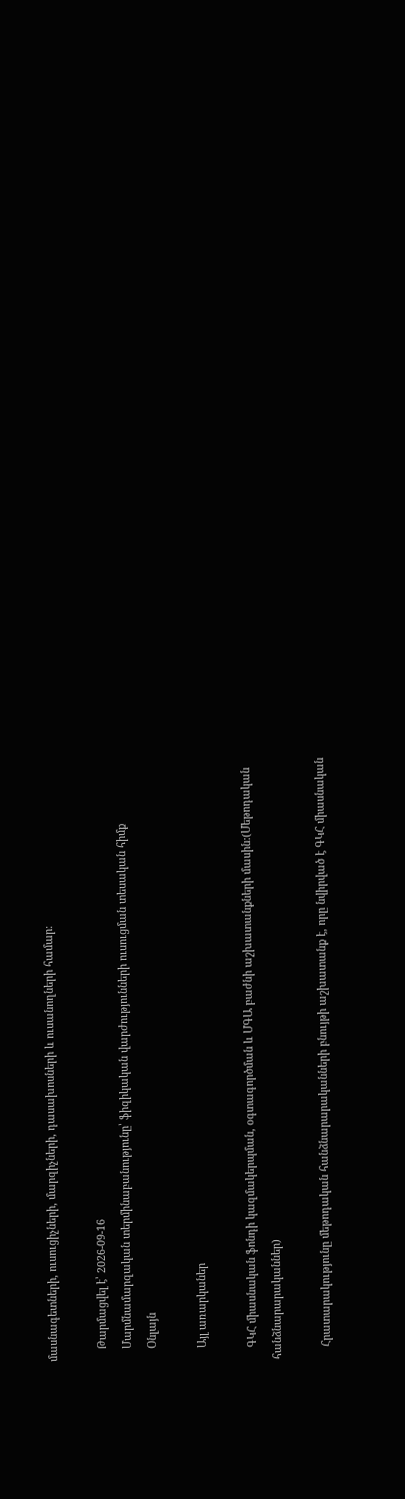մասնագետների, ուսուցիչների, մարզիչների, դասախոսների և ուսանողների համար։

    Թարմացվել է՝ 2026-09-16
    Մարմնամարզական տերմինաբանությունը՝ ֆիզիկական վարժությունների ուսուցման տեսական հիմք
    Օնլայն

    Այլ առարկաներ

    ԳԿՀ միասնական ֆոնդի կազմակերպման, օգտագործման և ՄԳԱ բաժնի աշխատանքների մասին:(Մեթոդական հանձնարարականներ)

    Հրատարակությունը մեթոդական հանձնարարականների բնույթի աշխատանք է, որը նվիրված է ԳԿՀ միասնական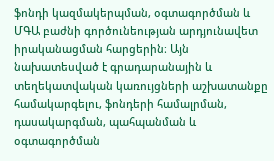ֆոնդի կազմակերպման, օգտագործման և ՄԳԱ բաժնի գործունեության արդյունավետ իրականացման հարցերին։ Այն նախատեսված է գրադարանային և տեղեկատվական կառույցների աշխատանքը համակարգելու, ֆոնդերի համալրման, դասակարգման, պահպանման և օգտագործման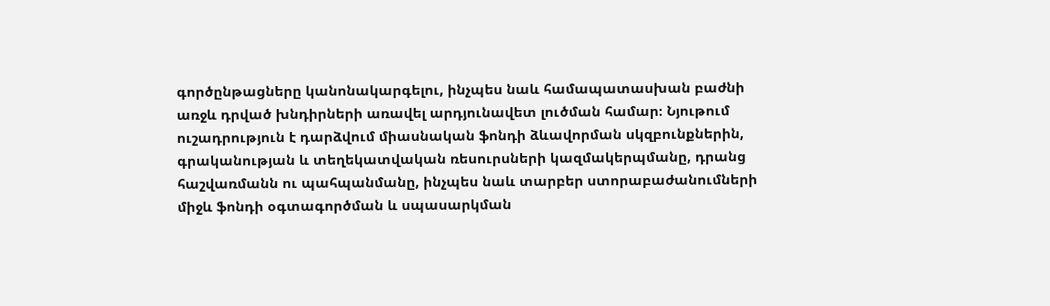գործընթացները կանոնակարգելու, ինչպես նաև համապատասխան բաժնի առջև դրված խնդիրների առավել արդյունավետ լուծման համար։ Նյութում ուշադրություն է դարձվում միասնական ֆոնդի ձևավորման սկզբունքներին, գրականության և տեղեկատվական ռեսուրսների կազմակերպմանը, դրանց հաշվառմանն ու պահպանմանը, ինչպես նաև տարբեր ստորաբաժանումների միջև ֆոնդի օգտագործման և սպասարկման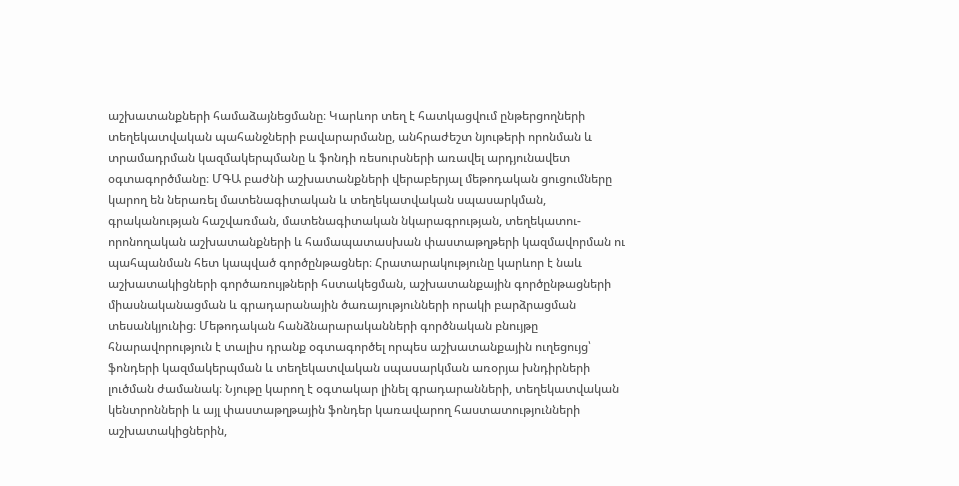աշխատանքների համաձայնեցմանը։ Կարևոր տեղ է հատկացվում ընթերցողների տեղեկատվական պահանջների բավարարմանը, անհրաժեշտ նյութերի որոնման և տրամադրման կազմակերպմանը և ֆոնդի ռեսուրսների առավել արդյունավետ օգտագործմանը։ ՄԳԱ բաժնի աշխատանքների վերաբերյալ մեթոդական ցուցումները կարող են ներառել մատենագիտական և տեղեկատվական սպասարկման, գրականության հաշվառման, մատենագիտական նկարագրության, տեղեկատու-որոնողական աշխատանքների և համապատասխան փաստաթղթերի կազմավորման ու պահպանման հետ կապված գործընթացներ։ Հրատարակությունը կարևոր է նաև աշխատակիցների գործառույթների հստակեցման, աշխատանքային գործընթացների միասնականացման և գրադարանային ծառայությունների որակի բարձրացման տեսանկյունից։ Մեթոդական հանձնարարականների գործնական բնույթը հնարավորություն է տալիս դրանք օգտագործել որպես աշխատանքային ուղեցույց՝ ֆոնդերի կազմակերպման և տեղեկատվական սպասարկման առօրյա խնդիրների լուծման ժամանակ։ Նյութը կարող է օգտակար լինել գրադարանների, տեղեկատվական կենտրոնների և այլ փաստաթղթային ֆոնդեր կառավարող հաստատությունների աշխատակիցներին,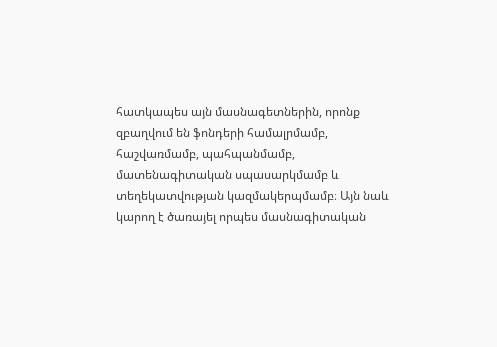հատկապես այն մասնագետներին, որոնք զբաղվում են ֆոնդերի համալրմամբ, հաշվառմամբ, պահպանմամբ, մատենագիտական սպասարկմամբ և տեղեկատվության կազմակերպմամբ։ Այն նաև կարող է ծառայել որպես մասնագիտական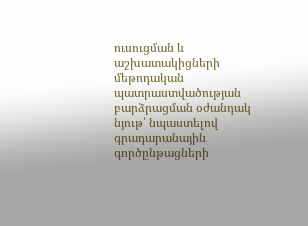ուսուցման և աշխատակիցների մեթոդական պատրաստվածության բարձրացման օժանդակ նյութ՝ նպաստելով գրադարանային գործընթացների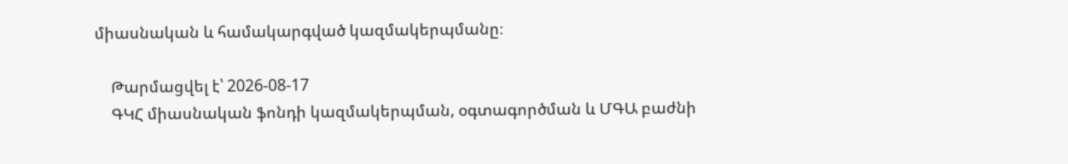միասնական և համակարգված կազմակերպմանը։

    Թարմացվել է՝ 2026-08-17
    ԳԿՀ միասնական ֆոնդի կազմակերպման, օգտագործման և ՄԳԱ բաժնի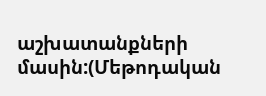աշխատանքների մասին:(Մեթոդական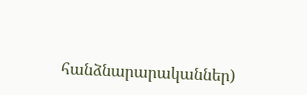հանձնարարականներ)